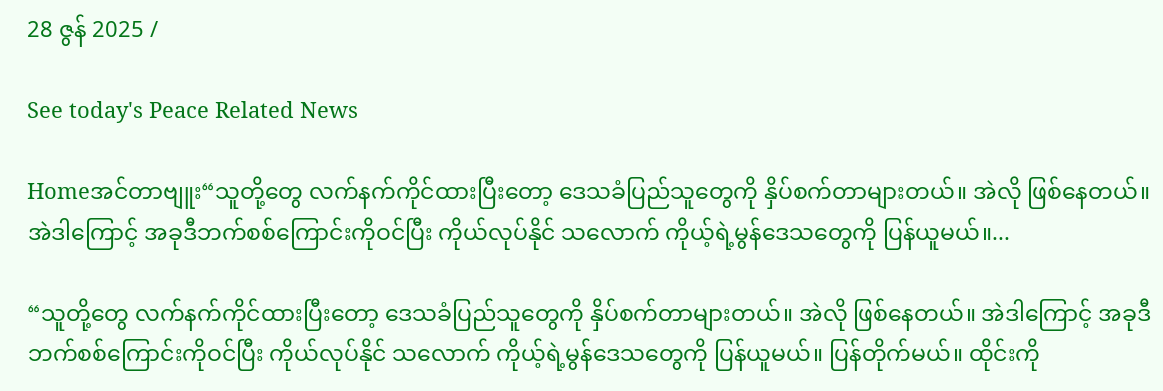28 ဇွန် 2025 /

See today's Peace Related News

Homeအင်တာဗျူး“သူတို့တွေ လက်နက်ကိုင်ထားပြီးတော့ ဒေသခံပြည်သူတွေကို နှိပ်စက်တာများတယ်။ အဲလို ဖြစ်နေတယ်။ အဲဒါကြောင့် အခုဒီဘက်စစ်ကြောင်းကိုဝင်ပြီး ကိုယ်လုပ်နိုင် သလောက် ကိုယ့်ရဲ့မွန်ဒေသတွေကို ပြန်ယူမယ်။...

“သူတို့တွေ လက်နက်ကိုင်ထားပြီးတော့ ဒေသခံပြည်သူတွေကို နှိပ်စက်တာများတယ်။ အဲလို ဖြစ်နေတယ်။ အဲဒါကြောင့် အခုဒီဘက်စစ်ကြောင်းကိုဝင်ပြီး ကိုယ်လုပ်နိုင် သလောက် ကိုယ့်ရဲ့မွန်ဒေသတွေကို ပြန်ယူမယ်။ ပြန်တိုက်မယ်။ ထိုင်းကို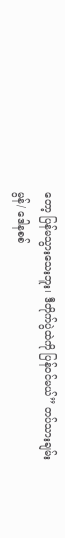တော့ ပြန်မသွားသေးဘူး၊ ဒီတိုက်ပွဲထဲကို ပြန်ဝင်မယ်” တပ်သားချမ်းမွန်/ ဒေါနစစ်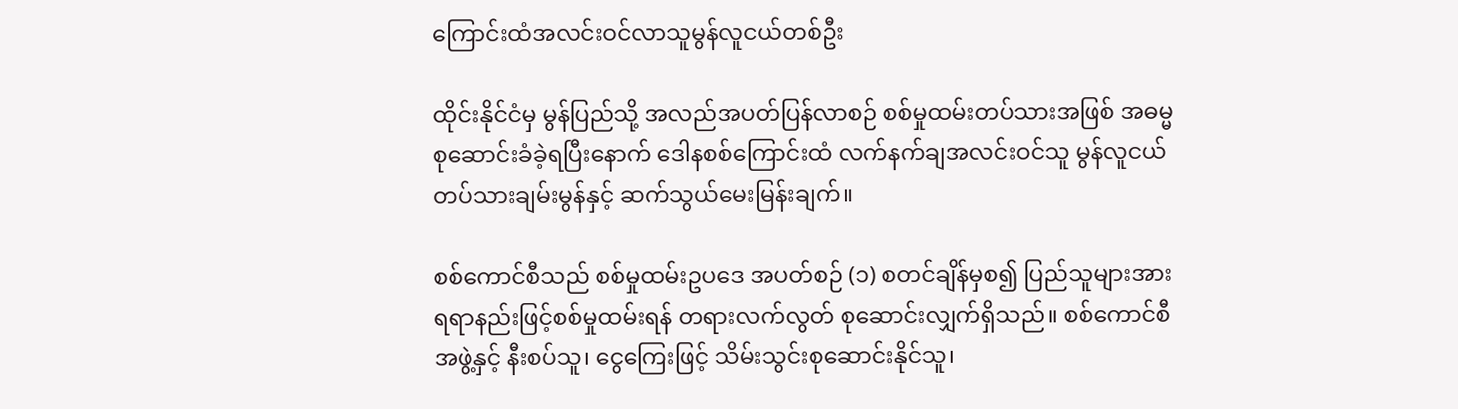ကြောင်းထံအလင်းဝင်လာသူမွန်လူငယ်တစ်ဦး

ထိုင်းနိုင်ငံမှ မွန်ပြည်သို့ အလည်အပတ်ပြန်လာစဉ် စစ်မှုထမ်းတပ်သားအဖြစ် အဓမ္မစုဆောင်းခံခဲ့ရပြီးနောက် ဒေါနစစ်ကြောင်းထံ လက်နက်ချအလင်းဝင်သူ မွန်လူငယ်တပ်သားချမ်းမွန်နှင့် ဆက်သွယ်မေးမြန်းချက်။

စစ်ကောင်စီသည် စစ်မှုထမ်းဥပဒေ အပတ်စဉ် (၁) စတင်ချိန်မှစ၍ ပြည်သူများအား ရရာနည်းဖြင့်စစ်မှုထမ်းရန် တရားလက်လွတ် စုဆောင်းလျှက်ရှိသည်။ စစ်ကောင်စီအဖွဲ့နှင့် နီးစပ်သူ၊ ငွေကြေးဖြင့် သိမ်းသွင်းစုဆောင်းနိုင်သူ၊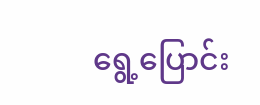ရွေ့ပြောင်း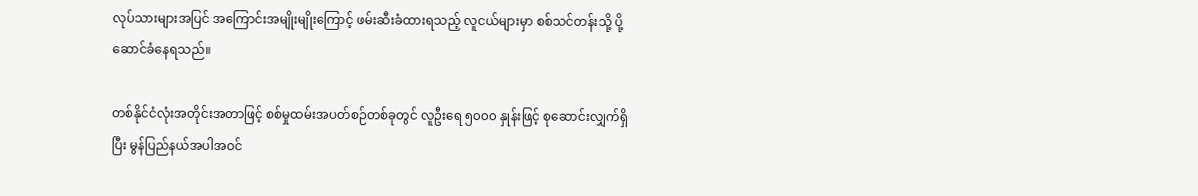လုပ်သားများအပြင် အကြောင်းအမျိုးမျိုးကြောင့် ဖမ်းဆီးခံထားရသည့် လူငယ်များမှာ စစ်သင်တန်းသို့ ပို့ဆောင်ခံနေရသည်။

တစ်နိုင်ငံလုံးအတိုင်းအတာဖြင့် စစ်မှုထမ်းအပတ်စဉ်တစ်ခုတွင် လူဦးရေ ၅၀၀၀ နှုန်းဖြင့် စုဆောင်းလျှက်ရှိပြီး မွန်ပြည်နယ်အပါအဝင်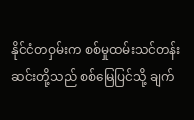နိုင်ငံတဝှမ်းက စစ်မှုထမ်းသင်တန်းဆင်းတို့သည် စစ်မြေပြင်သို့ ချက်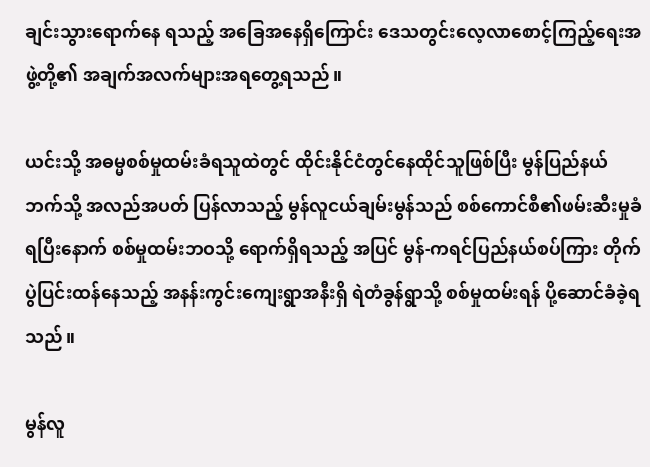ချင်းသွားရောက်နေ ရသည့် အခြေအနေရှိကြောင်း ဒေသတွင်းလေ့လာစောင့်ကြည့်ရေးအဖွဲ့တို့၏ အချက်အလက်များအရတွေ့ရသည်။

ယင်းသို့ အဓမ္မစစ်မှုထမ်းခံရသူထဲတွင် ထိုင်းနိုင်ငံတွင်နေထိုင်သူဖြစ်ပြီး မွန်ပြည်နယ်ဘက်သို့ အလည်အပတ် ပြန်လာသည့် မွန်လူငယ်ချမ်းမွန်သည် စစ်ကောင်စီ၏ဖမ်းဆီးမှုခံရပြီးနောက် စစ်မှုထမ်းဘဝသို့ ရောက်ရှိရသည့် အပြင် မွန်-ကရင်ပြည်နယ်စပ်ကြား တိုက်ပွဲပြင်းထန်နေသည့် အနန်းကွင်းကျေးရွာအနီးရှိ ရဲတံခွန်ရွာသို့ စစ်မှုထမ်းရန် ပို့ဆောင်ခံခဲ့ရသည်။

မွန်လူ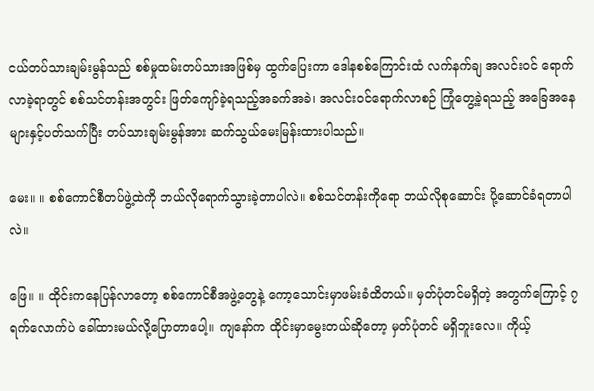ငယ်တပ်သားချမ်းမွန်သည် စစ်မှုထမ်းတပ်သားအဖြစ်မှ ထွက်ပြေးကာ ဒေါနစစ်ကြောင်းထံ လက်နက်ချ အလင်းဝင် ရောက်လာခဲ့ရာတွင် စစ်သင်တန်းအတွင်း ဖြတ်ကျော်ခဲ့ရသည့်အခက်အခဲ၊ အလင်းဝင်ရောက်လာစဉ် ကြုံတွေ့ခဲ့ရသည့် အခြေအနေများနှင့်ပတ်သက်ပြီး တပ်သားချမ်းမွန်အား ဆက်သွယ်မေးမြန်းထားပါသည်။

မေး။ ။ စစ်ကောင်စီတပ်ဖွဲ့ထဲကို ဘယ်လိုရောက်သွားခဲ့တာပါလဲ။ စစ်သင်တန်းကိုရော ဘယ်လိုစုဆောင်း ပို့ဆောင်ခံရတာပါလဲ။

ဖြေ။ ။ ထိုင်းကနေပြန်လာတော့ စစ်ကောင်စီအဖွဲ့တွေနဲ့ ကော့သောင်းမှာဖမ်းခံထိတယ်။ မှတ်ပုံတင်မရှိတဲ့ အတွက်ကြောင့် ၇ ရက်လောက်ပဲ ခေါ်ထားမယ်လို့ပြောတာပေါ့။ ကျနော်က ထိုင်းမှာမွေးတယ်ဆိုတော့ မှတ်ပုံတင် မရှိဘူးလေ။ ကိုယ့်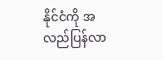နိုင်ငံကို အလည်ပြန်လာ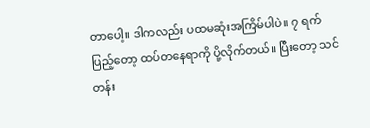တာပေါ့။ ဒါကလည်း ပထမဆုံးအကြိမ်ပါပဲ။ ၇ ရက်ပြည့်တော့ ထပ်တနေရာကို ပို့လိုက်တယ်။ ပြီးတော့ သင်တန်း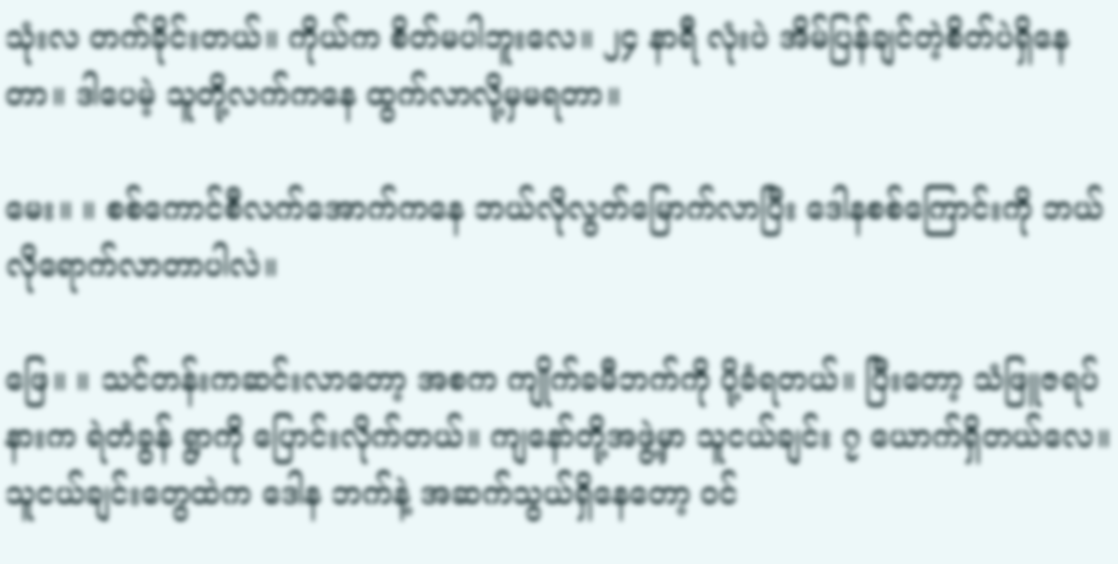သုံးလ တက်ခိုင်းတယ်။ ကိုယ်က စိတ်မပါဘူးလေ။ ၂၄ နာရီ လုံးပဲ အိမ်ပြန်ချင်တဲ့စိတ်ပဲရှိနေတာ။ ဒါပေမဲ့ သူတို့လက်ကနေ ထွက်လာလို့မှမရတာ။

မေး။ ။ စစ်ကောင်စီလက်အောက်ကနေ ဘယ်လိုလွတ်မြောက်လာပြီး ဒေါနစစ်ကြောင်းကို ဘယ်လိုရောက်လာတာပါလဲ။

ဖြေ။ ။ သင်တန်းကဆင်းလာတော့ အစက ကျိုက်ခမီဘက်ကို ပို့ခံရတယ်။ ပြီးတော့ သံဖြူဇရပ်နားက ရဲတံခွန် ရွာကို ပြောင်းလိုက်တယ်။ ကျနော်တို့အဖွဲ့မှာ သူငယ်ချင်း ၇ ယောက်ရှိတယ်လေ။ သူငယ်ချင်းတွေထဲက ဒေါန ဘက်နဲ့ အဆက်သွယ်ရှိနေတော့ ဝင်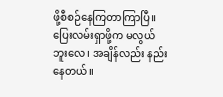ဖို့စီစဉ်နေကြတာကြာပြီ။ ပြေးလမ်းရှာဖို့က မလွယ်ဘူးလေ၊ အချိန်လည်း နည်းနေတယ်။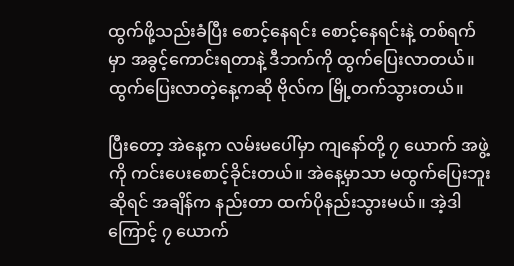ထွက်ဖို့သည်းခံပြီး စောင့်နေရင်း စောင့်နေရင်းနဲ့ တစ်ရက်မှာ အခွင့်ကောင်းရတာနဲ့ ဒီဘက်ကို ထွက်ပြေးလာတယ်။ ထွက်ပြေးလာတဲ့နေ့ကဆို ဗိုလ်က မြို့တက်သွားတယ်။

ပြီးတော့ အဲနေ့က လမ်းမပေါ်မှာ ကျနော်တို့ ၇ ယောက် အဖွဲ့ကို ကင်းပေးစောင့်ခိုင်းတယ်။ အဲနေ့မှာသာ မထွက်ပြေးဘူးဆိုရင် အချိန်က နည်းတာ ထက်ပိုနည်းသွားမယ်။ အဲ့ဒါကြောင့် ၇ ယောက်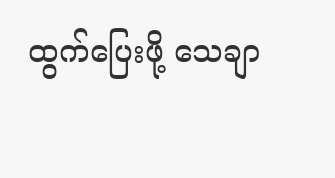ထွက်ပြေးဖို့ သေချာ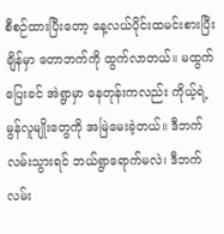စီစဉ်ထားပြီးတော့ နေ့လယ်ပိုင်းထမင်းစားပြီးချိန်မှာ တောဘက်ကို ထွက်လာတယ်။ မထွက်ပြေးခင် အဲရွာမှာ နေတုန်းကလည်း ကိုယ့်ရဲ့မွန်လူမျိုးတွေကို အမြဲမေးခဲ့တယ်။ ဒီဘက်လမ်းသွားရင် ဘယ်ရွာရောက်မလဲ၊ ဒီဘက်လမ်း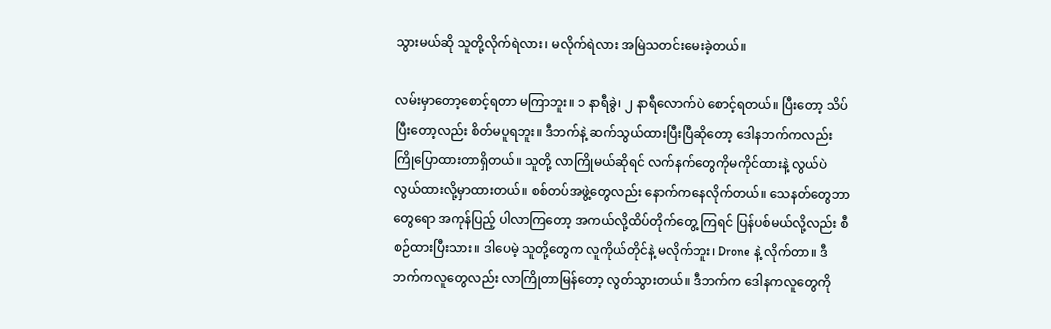သွားမယ်ဆို သူတို့လိုက်ရဲလား၊ မလိုက်ရဲလား အမြဲသတင်းမေးခဲ့တယ်။

လမ်းမှာတော့စောင့်ရတာ မကြာဘူး။ ၁ နာရီခွဲ၊ ၂ နာရီလောက်ပဲ စောင့်ရတယ်။ ပြီးတော့ သိပ်ပြီးတော့လည်း စိတ်မပူရဘူး။ ဒီဘက်နဲ့ ဆက်သွယ်ထားပြီးပြီဆိုတော့ ဒေါနဘက်ကလည်း ကြိုပြောထားတာရှိတယ်။ သူတို့ လာကြိုမယ်ဆိုရင် လက်နက်တွေကိုမကိုင်ထားနဲ့ လွယ်ပဲလွယ်ထားလို့မှာထားတယ်။ စစ်တပ်အဖွဲ့တွေလည်း နောက်ကနေလိုက်တယ်။ သေနတ်တွေဘာတွေရော အကုန်ပြည့် ပါလာကြတော့ အကယ်လို့ထိပ်တိုက်တွေ့ ကြရင် ပြန်ပစ်မယ်လို့လည်း စီစဉ်ထားပြီးသား။ ဒါပေမဲ့ သူတို့တွေက လူကိုယ်တိုင်နဲ့ မလိုက်ဘူး၊ Drone နဲ့ လိုက်တာ။ ဒီဘက်ကလူတွေလည်း လာကြိုတာမြန်တော့ လွတ်သွားတယ်။ ဒီဘက်က ဒေါနကလူတွေကို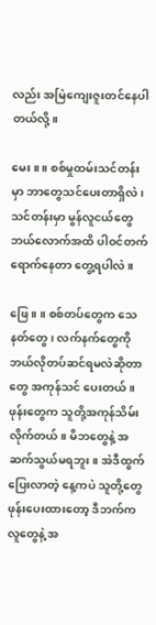လည်း အမြဲကျေးဇူးတင်နေပါတယ်လို့။

မေး။ ။ စစ်မှုထမ်းသင်တန်းမှာ ဘာတွေသင်ပေးတာရှိလဲ၊ သင်တန်းမှာ မွန်လူငယ်တွေ ဘယ်လောက်အထိ ပါဝင်တက်ရောက်နေတာ တွေ့ရပါလဲ။

ဖြေ။ ။ စစ်တပ်တွေက သေနတ်တွေ၊ လက်နက်တွေကို ဘယ်လိုတပ်ဆင်ရမလဲဆိုတာတွေ အကုန်သင် ပေးတယ်။ ဖုန်းတွေက သူတို့အကုန်သိမ်းလိုက်တယ်။ မိဘတွေနဲ့ အဆက်သွယ်မရဘူး။ အဲဒီထွက်ပြေးလာတဲ့ နေ့ကပဲ သူတို့တွေဖုန်းပေးထားတော့ ဒီဘက်ကလူတွေနဲ့ အ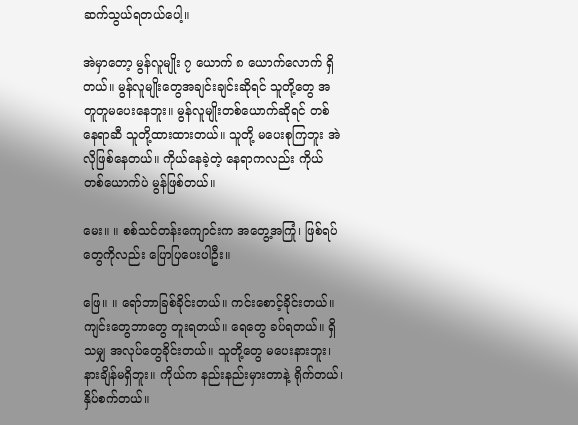ဆက်သွယ်ရတယ်ပေါ့။

အဲမှာတော့ မွန်လူမျိုး ၇ ယောက် ၈ ယောက်လောက် ရှိတယ်။ မွန်လူမျိုးတွေအချင်းချင်းဆိုရင် သူတို့တွေ အတူတူမပေးနေဘူး။ မွန်လူမျိုးတစ်ယောက်ဆိုရင် တစ်နေရာဆီ သူတို့ထားထားတယ်။ သူတို့ မပေးစုကြဘူး အဲလိုဖြစ်နေတယ်။ ကိုယ်နေခဲ့တဲ့ နေရာကလည်း ကိုယ်တစ်ယောက်ပဲ မွန်ဖြစ်တယ်။

မေး။ ။ စစ်သင်တန်းကျောင်းက အတွေ့အကြုံ၊ ဖြစ်ရပ်တွေကိုလည်း ပြောပြပေးပါဦး။

ဖြေ။ ။ ရော်ဘာခြစ်ခိုင်းတယ်။ ကင်းစောင့်ခိုင်းတယ်။ ကျင်းတွေဘာတွေ တူးရတယ်။ ရေတွေ ခပ်ရတယ်။ ရှိသမျှ အလုပ်တွေခိုင်းတယ်။ သူတို့တွေ မပေးနားဘူး၊ နားချိန်မရှိဘူး။ ကိုယ်က နည်းနည်းမှားတာနဲ့ ရိုက်တယ်၊ နှိပ်စက်တယ်။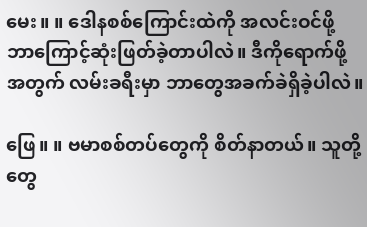မေး။ ။ ဒေါနစစ်ကြောင်းထဲကို အလင်းဝင်ဖို့ ဘာကြောင့်ဆုံးဖြတ်ခဲ့တာပါလဲ။ ဒီကိုရောက်ဖို့အတွက် လမ်းခရီးမှာ ဘာတွေအခက်ခဲရှိခဲ့ပါလဲ။

ဖြေ။ ။ ဗမာစစ်တပ်တွေကို စိတ်နာတယ်။ သူတို့တွေ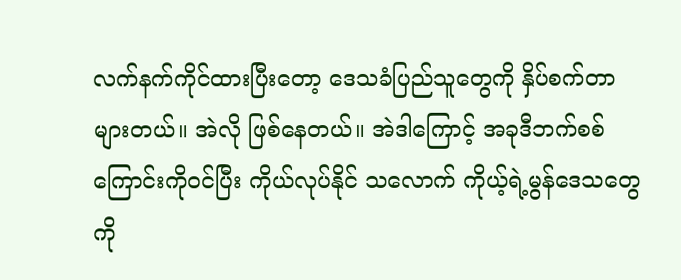လက်နက်ကိုင်ထားပြီးတော့ ဒေသခံပြည်သူတွေကို နှိပ်စက်တာများတယ်။ အဲလို ဖြစ်နေတယ်။ အဲဒါကြောင့် အခုဒီဘက်စစ်ကြောင်းကိုဝင်ပြီး ကိုယ်လုပ်နိုင် သလောက် ကိုယ့်ရဲ့မွန်ဒေသတွေကို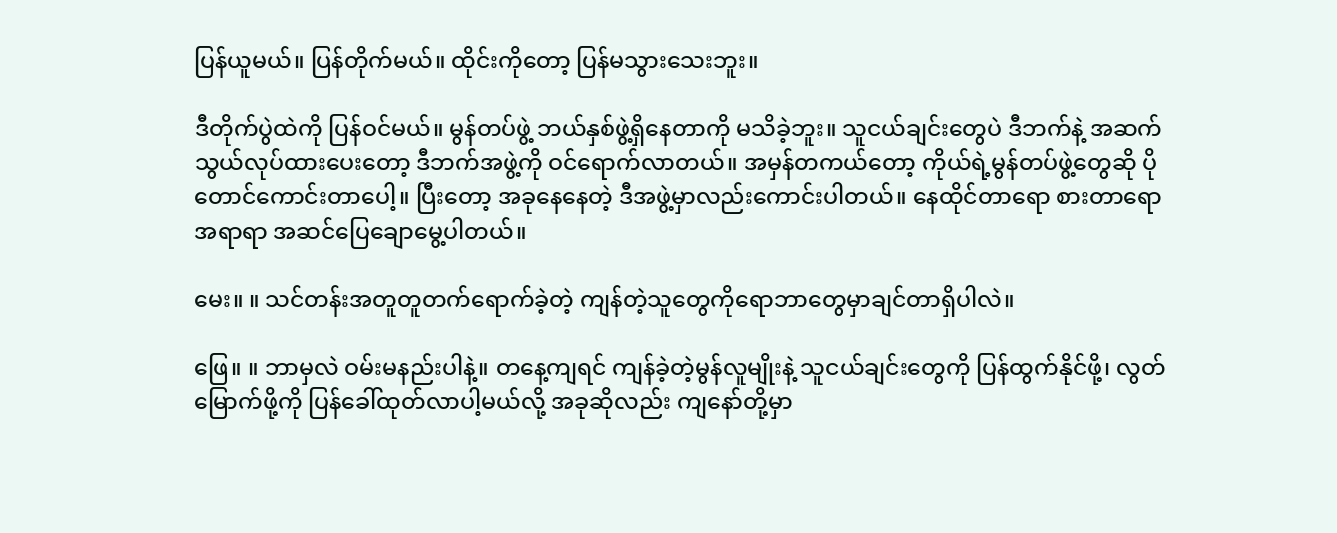ပြန်ယူမယ်။ ပြန်တိုက်မယ်။ ထိုင်းကိုတော့ ပြန်မသွားသေးဘူး။

ဒီတိုက်ပွဲထဲကို ပြန်ဝင်မယ်။ မွန်တပ်ဖွဲ့ ဘယ်နှစ်ဖွဲ့ရှိနေတာကို မသိခဲ့ဘူး။ သူငယ်ချင်းတွေပဲ ဒီဘက်နဲ့ အဆက် သွယ်လုပ်ထားပေးတော့ ဒီဘက်အဖွဲ့ကို ဝင်ရောက်လာတယ်။ အမှန်တကယ်တော့ ကိုယ်ရဲ့မွန်တပ်ဖွဲ့တွေဆို ပိုတောင်ကောင်းတာပေါ့။ ပြီးတော့ အခုနေနေတဲ့ ဒီအဖွဲ့မှာလည်းကောင်းပါတယ်။ နေထိုင်တာရော စားတာရော အရာရာ အဆင်ပြေချောမွေ့ပါတယ်။

မေး။ ။ သင်တန်းအတူတူတက်ရောက်ခဲ့တဲ့ ကျန်တဲ့သူတွေကိုရောဘာတွေမှာချင်တာရှိပါလဲ။

ဖြေ။ ။ ဘာမှလဲ ဝမ်းမနည်းပါနဲ့။ တနေ့ကျရင် ကျန်ခဲ့တဲ့မွန်လူမျိုးနဲ့ သူငယ်ချင်းတွေကို ပြန်ထွက်နိုင်ဖို့၊ လွတ်မြောက်ဖို့ကို ပြန်ခေါ်ထုတ်လာပါ့မယ်လို့ အခုဆိုလည်း ကျနော်တို့မှာ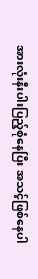အားလုံးနီးပါးပြည့်စုံနေပြီး အသင့်ဖြစ်နေပါ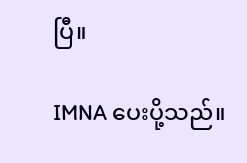ပြီ။

IMNA ပေးပို့သည်။